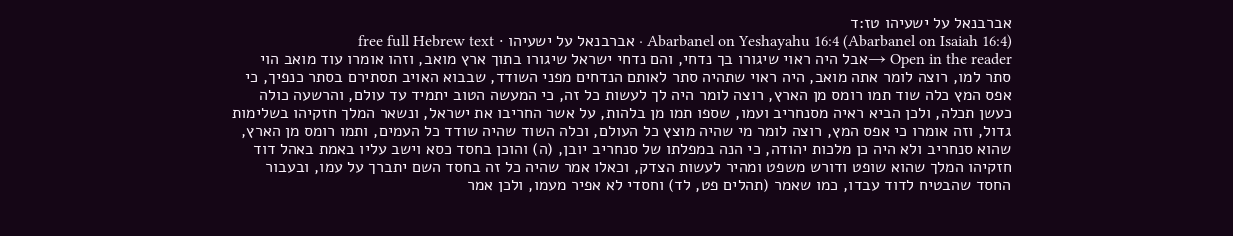אברבנאל על ישעיהו טז:ד
Abarbanel on Yeshayahu 16:4 (Abarbanel on Isaiah 16:4) · אברבנאל על ישעיהו · free full Hebrew text
Open in the reader →אבל היה ראוי שיגורו בך נדחי, והם נדחי ישראל שיגורו בתוך ארץ מואב, וזהו אומרו עוד מואב הוי סתר למו, רוצה לומר אתה מואב, היה ראוי שתהיה סתר לאותם הנדחים מפני השודד, שבבוא האויב תסתירם בסתר כנפיך, כי אפס המץ כלה שוד תמו רומס מן הארץ, רוצה לומר היה לך לעשות כל זה, כי המעשה הטוב יתמיד עד עולם, והרשעה כולה כעשן תכלה, ולכן הביא ראיה מסנחריב ועמו, שספו תמו מן בלהות, על אשר החריבו את ישראל, ונשאר המלך חזקיהו בשלימות גדול, וזה אומרו כי אפס המץ, רוצה לומר מי שהיה מוצץ כל העולם, וכלה השוד שהיה שודד כל העמים, ותמו רומס מן הארץ, שהוא סנחריב ולא היה כן מלכות יהודה, כי הנה במפלתו של סנחריב יובן, (ה) והוכן בחסד כסא וישב עליו באמת באהל דוד חזקיהו המלך שהוא שופט ודורש משפט ומהיר לעשות הצדק, וכאלו אמר שהיה כל זה בחסד השם יתברך על עמו, ובעבור החסד שהבטיח לדוד עבדו, כמו שאמר (תהלים פט, לד) וחסדי לא אפיר מעמו, ולכן אמר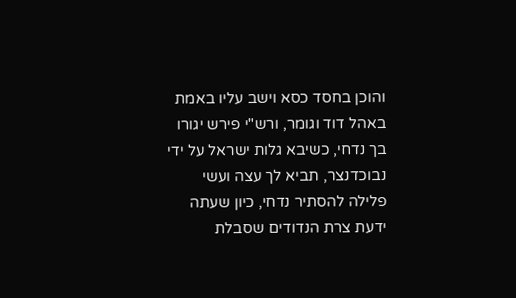והוכן בחסד כסא וישב עליו באמת באהל דוד וגומר, ורש"י פירש יגורו בך נדחי, כשיבא גלות ישראל על ידי נבוכדנצר, תביא לך עצה ועשי פלילה להסתיר נדחי, כיון שעתה ידעת צרת הנדודים שסבלת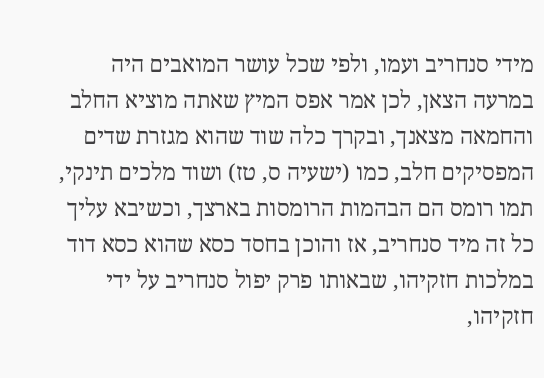מידי סנחריב ועמו, ולפי שכל עושר המואבים היה במרעה הצאן, לכן אמר אפס המיץ שאתה מוציא החלב והחמאה מצאנך, ובקרך כלה שוד שהוא מגזרת שדים המפסיקים חלב, כמו (ישעיה ס, טז) ושוד מלכים תינקי, תמו רומס הם הבהמות הרומסות בארצך, וכשיבא עליך כל זה מיד סנחריב, אז והוכן בחסד כסא שהוא כסא דוד במלכות חזקיהו, שבאותו פרק יפול סנחריב על ידי חזקיהו,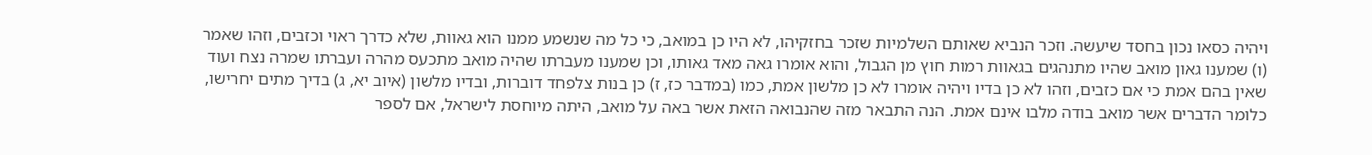ויהיה כסאו נכון בחסד שיעשה. וזכר הנביא שאותם השלמיות שזכר בחזקיהו, לא היו כן במואב, כי כל מה שנשמע ממנו הוא גאוות, שלא כדרך ראוי וכזבים, וזהו שאמר (ו) שמענו גאון מואב שהיו מתנהגים בגאוות רמות חוץ מן הגבול, והוא אומרו גאה מאד גאותו, וכן שמענו מעברתו שהיה מואב מתכעס מהרה ועברתו שמרה נצח ועוד שאין בהם אמת כי אם כזבים, וזהו לא כן בדיו ויהיה אומרו לא כן מלשון אמת, כמו (במדבר כז, ז) כן בנות צלפחד דוברות, ובדיו מלשון (איוב יא, ג) בדיך מתים יחרישו, כלומר הדברים אשר מואב בודה מלבו אינם אמת. הנה התבאר מזה שהנבואה הזאת אשר באה על מואב, היתה מיוחסת לישראל, אם לספר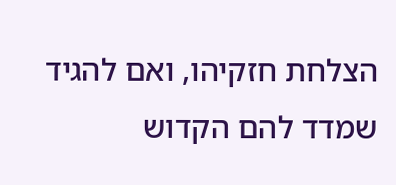הצלחת חזקיהו, ואם להגיד שמדד להם הקדוש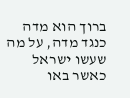ברוך הוא מדה כנגד מדה, על מה שעשו ישראל כאשר באו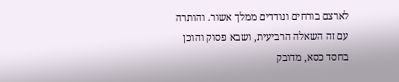לארצם בורחים ונודדים ממלך אשור. והותרה עם זה השאלה הרביעית, ושבא פסוק והוכן בחסד כסא, מדובק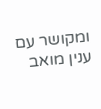ומקושר עם ענין מואב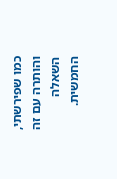כמו שפירשתי, והותרה עם זה השאלה החמשית.